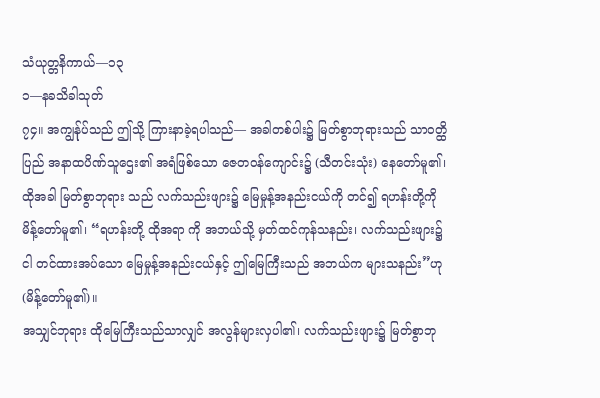သံယုတ္တနိကာယ်—၁၃
၁—နခသိခါသုတ်
၇၄။ အကျွန်ုပ်သည် ဤသို့ ကြားနာခဲ့ရပါသည်— အခါတစ်ပါး၌ မြတ်စွာဘုရားသည် သာဝတ္ထိပြည် အနာထပိဏ်သူဌေး၏ အရံဖြစ်သော ဇေတဝန်ကျောင်း၌ (သီတင်းသုံး) နေတော်မူ၏၊ ထိုအခါ မြတ်စွာဘုရား သည် လက်သည်းဖျား၌ မြေမှုန့်အနည်းငယ်ကို တင်၍ ရဟန်းတို့ကို မိန့်တော်မူ၏၊ “ရဟန်းတို့ ထိုအရာ ကို အဘယ်သို့ မှတ်ထင်ကုန်သနည်း၊ လက်သည်းဖျား၌ ငါ တင်ထားအပ်သော မြေမှုန့်အနည်းငယ်နှင့် ဤမြေကြီးသည် အဘယ်က များသနည်း”ဟု (မိန့်တော်မူ၏)။
အသျှင်ဘုရား ထိုမြေကြီးသည်သာလျှင် အလွန်များလှပါ၏၊ လက်သည်းဖျား၌ မြတ်စွာဘု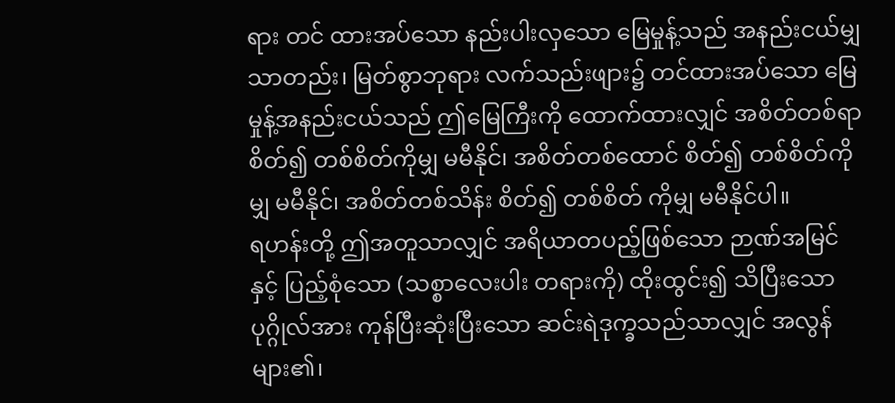ရား တင် ထားအပ်သော နည်းပါးလှသော မြေမှုန့်သည် အနည်းငယ်မျှသာတည်း၊ မြတ်စွာဘုရား လက်သည်းဖျား၌ တင်ထားအပ်သော မြေမှုန့်အနည်းငယ်သည် ဤမြေကြီးကို ထောက်ထားလျှင် အစိတ်တစ်ရာ စိတ်၍ တစ်စိတ်ကိုမျှ မမီနိုင်၊ အစိတ်တစ်ထောင် စိတ်၍ တစ်စိတ်ကိုမျှ မမီနိုင်၊ အစိတ်တစ်သိန်း စိတ်၍ တစ်စိတ် ကိုမျှ မမီနိုင်ပါ။
ရဟန်းတို့ ဤအတူသာလျှင် အရိယာတပည့်ဖြစ်သော ဉာဏ်အမြင်နှင့် ပြည့်စုံသော (သစ္စာလေးပါး တရားကို) ထိုးထွင်း၍ သိပြီးသော ပုဂ္ဂိုလ်အား ကုန်ပြီးဆုံးပြီးသော ဆင်းရဲဒုက္ခသည်သာလျှင် အလွန် များ၏၊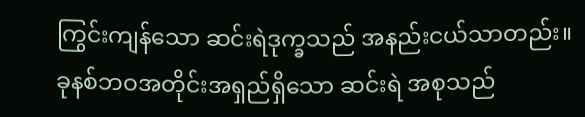ကြွင်းကျန်သော ဆင်းရဲဒုက္ခသည် အနည်းငယ်သာတည်း။ ခုနစ်ဘဝအတိုင်းအရှည်ရှိသော ဆင်းရဲ အစုသည်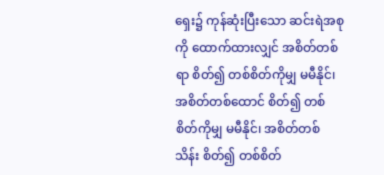ရှေး၌ ကုန်ဆုံးပြီးသော ဆင်းရဲအစုကို ထောက်ထားလျှင် အစိတ်တစ်ရာ စိတ်၍ တစ်စိတ်ကိုမျှ မမီနိုင်၊ အစိတ်တစ်ထောင် စိတ်၍ တစ်စိတ်ကိုမျှ မမီနိုင်၊ အစိတ်တစ်သိန်း စိတ်၍ တစ်စိတ်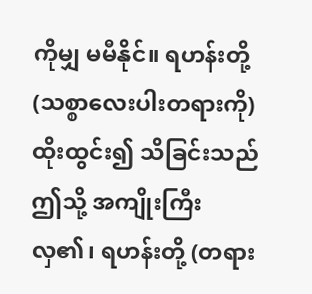ကိုမျှ မမီနိုင်။ ရဟန်းတို့ (သစ္စာလေးပါးတရားကို) ထိုးထွင်း၍ သိခြင်းသည် ဤသို့ အကျိုးကြီးလှ၏၊ ရဟန်းတို့ (တရား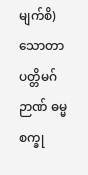မျက်စိ) သောတာပတ္တိမဂ်ဉာဏ် ဓမ္မစက္ခု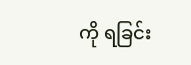ကို ရခြင်း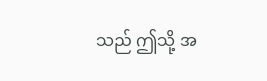သည် ဤသို့ အ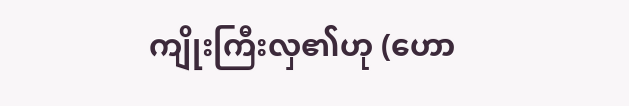ကျိုးကြီးလှ၏ဟု (ဟော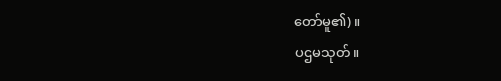တော်မူ၏)။
ပဌမသုတ်။